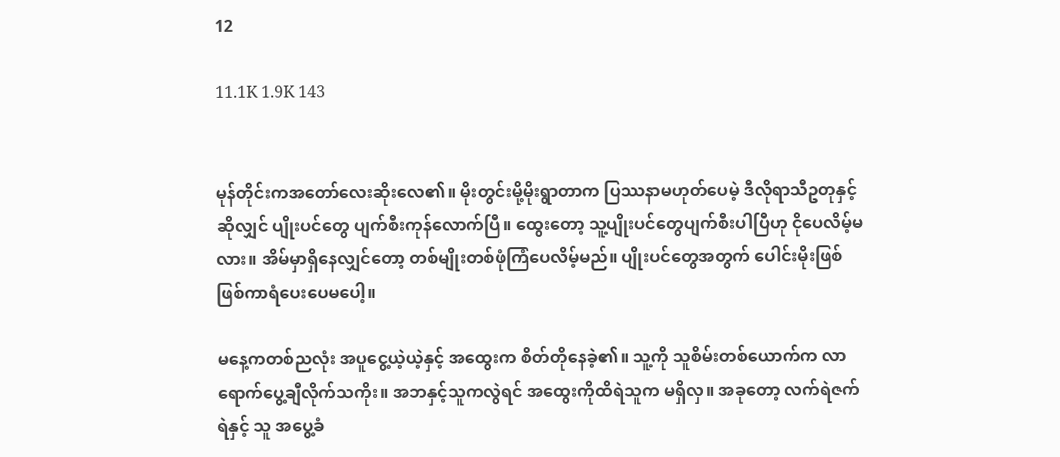12

11.1K 1.9K 143


မုန်တိုင်းကအတော်လေးဆိုးလေ၏။ မိုးတွင်းမို့မိုးရွာတာက ပြဿနာမဟုတ်ပေမဲ့ ဒီလိုရာသီဥတုနှင့်ဆိုလျှင် ပျိုးပင်တွေ ပျက်စီးကုန်လောက်ပြီ။ ထွေးတော့ သူ့ပျိုးပင်တွေပျက်စီးပါပြီဟု ငိုပေလိမ့်မလား။ အိမ်မှာရှိနေလျှင်တော့ တစ်မျိုးတစ်ဖုံကြံပေလိမ့်မည်။ ပျိုးပင်တွေအတွက် ပေါင်းမိုးဖြစ်ဖြစ်ကာရံပေးပေမပေါ့။

မနေ့ကတစ်ညလုံး အပူငွေ့ယဲ့ယဲ့နှင့် အထွေးက စိတ်တိုနေခဲ့၏။ သူ့ကို သူစိမ်းတစ်ယောက်က လာရောက်ပွေ့ချီလိုက်သကိုး။ အဘနှင့်သူကလွဲရင် အထွေးကိုထိရဲသူက မရှိလှ။ အခုတော့ လက်ရဲဇက်ရဲနှင့် သူ အပွေ့ခံ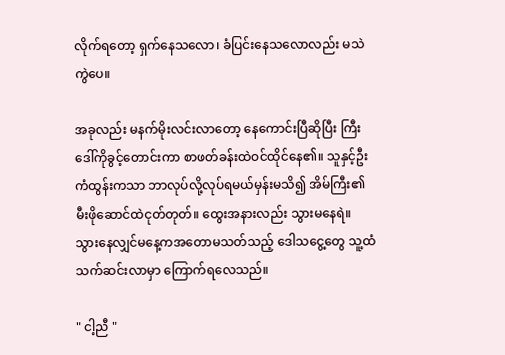လိုက်ရတော့ ရှက်နေသလော၊ ခံပြင်းနေသလောလည်း မသဲကွဲပေ။

အခုလည်း မနက်မိုးလင်းလာတော့ နေကောင်းပြီဆိုပြီး ကြီးဒေါ်ကိုခွင့်တောင်းကာ စာဖတ်ခန်းထဲဝင်ထိုင်နေ၏။ သူနှင့်ဦးကံထွန်းကသာ ဘာလုပ်လို့လုပ်ရမယ်မှန်းမသိ၍ အိမ်ကြီး၏ မီးဖိုဆောင်ထဲငုတ်တုတ်။ ထွေးအနားလည်း သွားမနေရဲ။ သွားနေလျှင်မနေ့ကအတောမသတ်သည့် ဒေါသငွေ့တွေ သူ့ထံသက်ဆင်းလာမှာ ကြောက်ရလေသည်။

" ငါ့ညီ "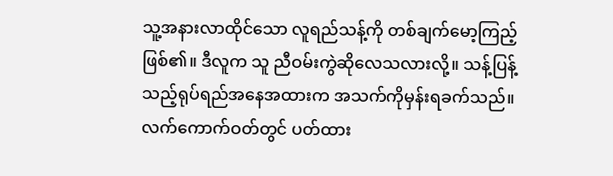သူ့အနားလာထိုင်သော လူရည်သန့်ကို တစ်ချက်မော့ကြည့်ဖြစ်၏။ ဒီလူက သူ ညီဝမ်းကွဲဆိုလေသလားလို့။ သန့်ပြန့်သည့်ရုပ်ရည်အနေအထားက အသက်ကိုမှန်းရခက်သည်။ လက်ကောက်ဝတ်တွင် ပတ်ထား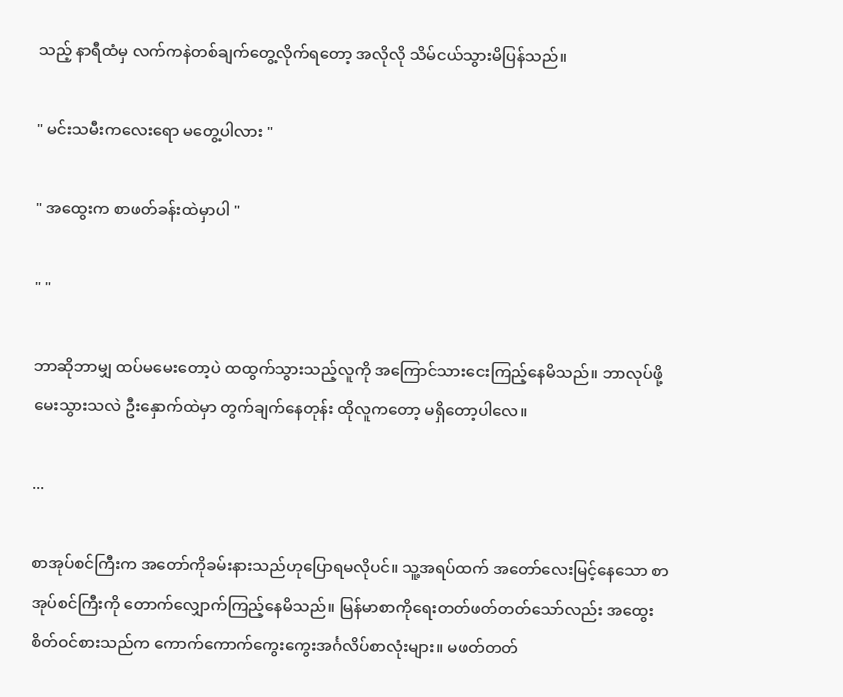သည့် နာရီထံမှ လက်ကနဲတစ်ချက်တွေ့လိုက်ရတော့ အလိုလို သိမ်ငယ်သွားမိပြန်သည်။

" မင်းသမီးကလေးရော မတွေ့ပါလား "

" အထွေးက စာဖတ်ခန်းထဲမှာပါ "

" "

ဘာဆိုဘာမျှ ထပ်မမေးတော့ပဲ ထထွက်သွားသည့်လူကို အကြောင်သားငေးကြည့်နေမိသည်။ ဘာလုပ်ဖို့မေးသွားသလဲ ဦးနှောက်ထဲမှာ တွက်ချက်နေတုန်း ထိုလူကတော့ မရှိတော့ပါလေ။

...

စာအုပ်စင်ကြီးက အတော်ကိုခမ်းနားသည်ဟုပြောရမလိုပင်။ သူ့အရပ်ထက် အတော်လေးမြင့်နေသော စာအုပ်စင်ကြီးကို တောက်လျှောက်ကြည့်နေမိသည်။ မြန်မာစာကိုရေးတတ်ဖတ်တတ်သော်လည်း အထွေးစိတ်ဝင်စားသည်က ကောက်ကောက်ကွေးကွေးအင်္ဂလိပ်စာလုံးများ။ မဖတ်တတ်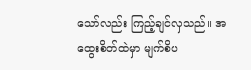သော်လည်း ကြည့်ချင်လှသည်။ အထွေးစိတ်ထဲမှာ မျက်စိပ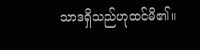သာဒရှိသည်ဟုထင်မိ၏။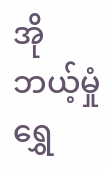အိုဘယ့်မှုံရွှေ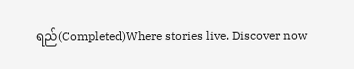ရည်(Completed)Where stories live. Discover now